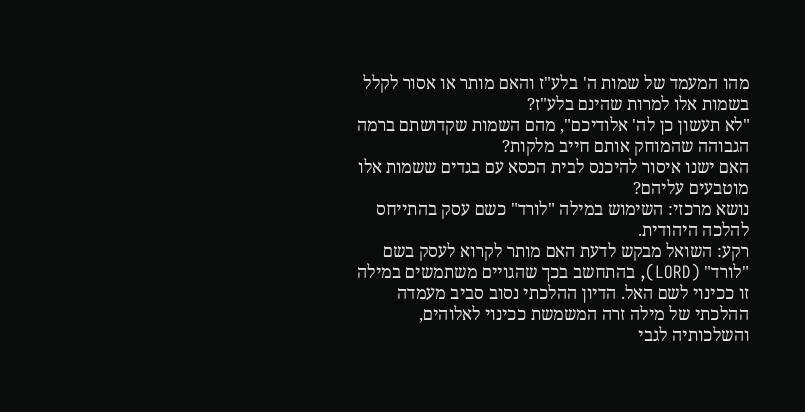מהו המעמד של שמות ה' בלע"ז והאם מותר או אסור לקלל בשמות אלו למרות שהינם בלע"ז?
"לא תעשון כן לה' אלודיכם", מהם השמות שקדושתם ברמה הגבוהה שהמוחק אותם חייב מלקות?
האם ישנו איסור להיכנס לבית הכסא עם בגדים ששמות אלו מוטבעים עליהם?
נושא מרכזי: השימוש במילה "לורד" כשם עסק בהתייחס להלכה היהודית.
רקע: השואל מבקש לדעת האם מותר לקרוא לעסק בשם "לורד" (LORD), בהתחשב בכך שהגויים משתמשים במילה זו ככינוי לשם האל. הדיון ההלכתי נסוב סביב מעמדה ההלכתי של מילה זרה המשמשת ככינוי לאלוהים, והשלכותיה לגבי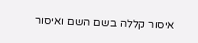איסור קללה בשם השם ואיסור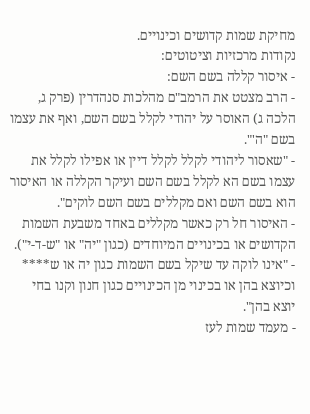מחיקת שמות קדושים וכינויים.
נקודות מרכזיות וציטוטים:
- איסור קללה בשם השם:
- הרב מצטט את הרמב"ם מהלכות סנהדרין (פרק ג, הלכה ג) האוסר על יהודי לקלל בשם השם, ואף את עצמו בשם "ה'".
- "שאסור ליהודי לקלל לקלל דיין או אפילו לקלל את עצמו בשם הא לקלל בשם השם ועיקר הקללה או האיסור הוא בשם השם ואם מקללים בשם השם לוקים".
- האיסור חל רק כאשר מקללים באחד משבעת השמות הקדושים או בכינויים המיוחדים (כגון "יה" או "ש-ד-י").
- "אינו לוקה עד שיקל בשם השמות כגון יה או ש**** וכיוצא בהן או בכינוי מן הכינויים כגון חנון וקנו בחי יוצא בהן".
- מעמד שמות לעז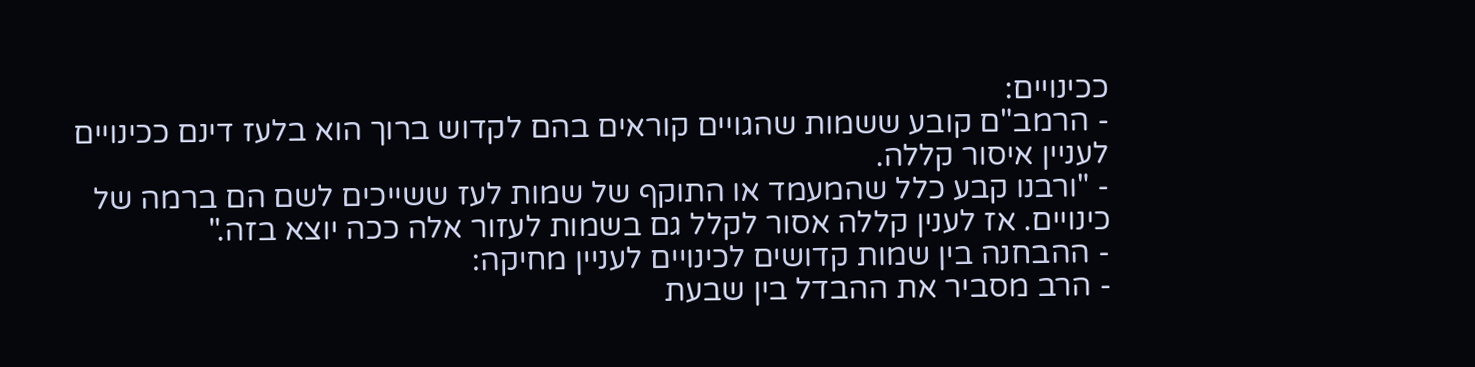ככינויים:
- הרמב"ם קובע ששמות שהגויים קוראים בהם לקדוש ברוך הוא בלעז דינם ככינויים לעניין איסור קללה.
- "ורבנו קבע כלל שהמעמד או התוקף של שמות לעז ששייכים לשם הם ברמה של כינויים. אז לענין קללה אסור לקלל גם בשמות לעזור אלה ככה יוצא בזה."
- ההבחנה בין שמות קדושים לכינויים לעניין מחיקה:
- הרב מסביר את ההבדל בין שבעת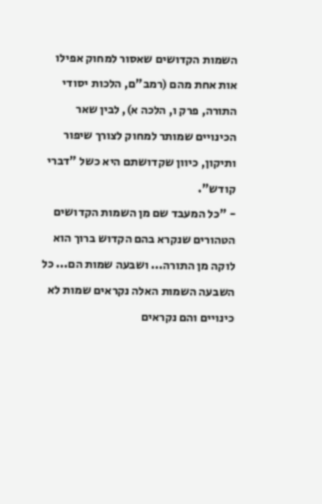השמות הקדושים שאסור למחוק אפילו אות אחת מהם (רמב"ם, הלכות יסודי התורה, פרק ו, הלכה א), לבין שאר הכינויים שמותר למחוק לצורך שיפור ותיקון, כיוון שקדושתם היא כשל "דברי קודש".
- "כל המעבד שם מן השמות הקדושים הטהורים שנקרא בהם הקדוש ברוך הוא לוקה מן התורה... ושבעה שמות הם... כל השבעה השמות האלה נקראים שמות לא כינויים והם נקראים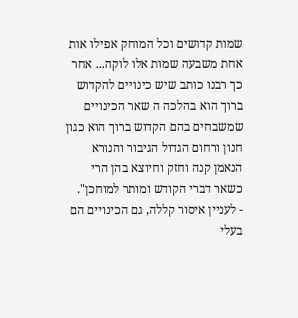שמות קדושים וכל המוחק אפילו אות אחת משבעה שמות אלו לוקה... אחר כך רבנו כותב שיש כינויים להקדוש ברוך הוא בהלכה ה שאר הכינויים שמשבחים בהם הקדוש ברוך הוא כגון חנון ורחום הגדול הגיבור והנורא הנאמן קנה וחזק וחיוצא בהן הרי כשאר דברי הקודש ומותר למוחכן".
- לעניין איסור קללה, גם הכינויים הם בעלי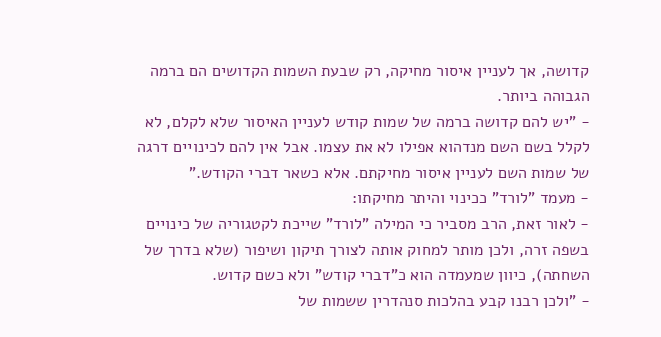קדושה, אך לעניין איסור מחיקה, רק שבעת השמות הקדושים הם ברמה הגבוהה ביותר.
- "יש להם קדושה ברמה של שמות קודש לעניין האיסור שלא לקלם, לא לקלל בשם השם מנדהוא אפילו לא את עצמו. אבל אין להם לכינויים דרגה של שמות השם לעניין איסור מחיקתם. אלא כשאר דברי הקודש."
- מעמד "לורד" ככינוי והיתר מחיקתו:
- לאור זאת, הרב מסביר כי המילה "לורד" שייכת לקטגוריה של כינויים בשפה זרה, ולכן מותר למחוק אותה לצורך תיקון ושיפור (שלא בדרך של השחתה), כיוון שמעמדה הוא כ"דברי קודש" ולא כשם קדוש.
- "ולכן רבנו קבע בהלכות סנהדרין ששמות של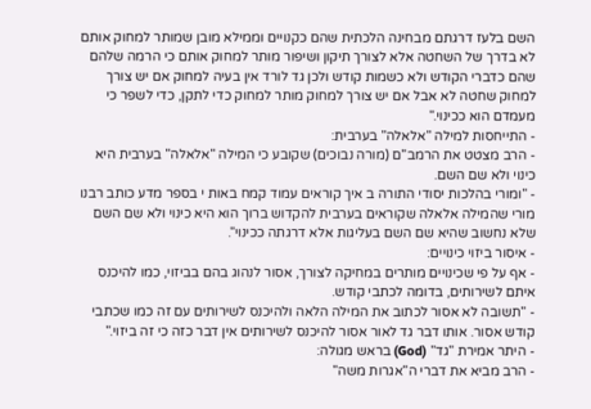השם בלעז דרגתם מבחינה הלכתית שהם כקנויים וממילא מובן שמותר למחוק אותם לא בדרך של השחטה אלא לצורך תיקון ושיפור מותר למחוק אותם כי הרמה שלהם שהם כדברי הקודש ולא כשמות קודש ולכן גד לורד אין בעיה למחוק אם יש צורך למחוק שחטה לא אבל אם יש צורך למחוק מותר למחוק כדי לתקן, כדי לשפר כי מעמדם הוא ככינוי."
- התייחסות למילה "אלאלה" בערבית:
- הרב מצטט את הרמב"ם (מורה נבוכים) שקובע כי המילה "אלאלה" בערבית היא כינוי ולא שם השם.
- "ומורי בהלכות יסודי התורה ב איך קוראים עמוד קמח באות י בספר מדע כותב רבנו מורי שהמילה אלאלה שקוראים בערבית להקדוש ברוך הוא היא כינוי ולא שם השם שלא נחשוב שהיא שם השם בעליגות אלא דרגתה ככינוי".
- איסור ביזוי כינויים:
- אף על פי שכינויים מותרים במחיקה לצורך, אסור לנהוג בהם בביזוי, כמו להיכנס איתם לשירותים, בדומה לכתבי קודש.
- "תשובה לא אסור לכתוב את המילה הלאה ולהיכנס לשירותים עם זה כמו שכתבי קודש אסור. אותו דבר גד לאור אסור להיכנס לשירותים אין דבר כזה כי זה ביזוי."
- היתר אמירת "גד" (God) בראש מגולה:
- הרב מביא את דברי ה"אגרות משה"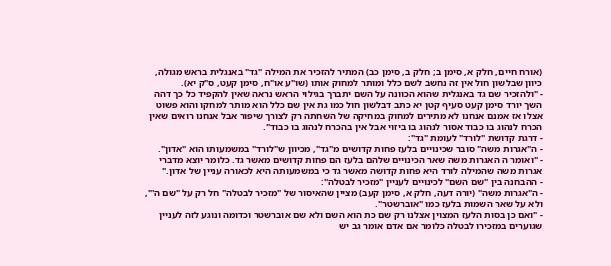(אורח חיים, חלק א, סימן ב; חלק ב, סימן כב) המתיר להזכיר את המילה "גד" באנגלית בראש מגולה, כיוון שבלשון חול אין זה נחשב לשם כלל ומותר למחוק אותו (שו"ע או"ח, סימן קעט, ס"ק יא).
- "ולהזכיר שם גד באנגלית שהוא הכוונה על השם יתברך בגילוי הראש נראה שאין להקפיד כל כך דהה השך יורד סימן קעט סעיף קטן יא כתב דבלשון חול כמו גת אין שם כלל הוא מותר למחקו והוא פשוט אצלו אז אמנם אנחנו לא מתירים למחוק במחיקה של השחתה רק לצורך שיפור אבל אנחנו רואים שאין הכרח לנהוג בו כבוד אסור לנהוג בו ביזוי אבל אין בהכרח לנהוג בו כבוד".
- דרגת קדושת "לורד" לעומת "גד":
- ה"אגרות משה" סובר שכינויים בלעז פחות קדושים מ"גד", מכיוון ש"לורד" במשמעותו הוא "אדון".
- "ואומר ה האגרות משה שאר הכינויים שלהם בלעז הם פחות קדושים מאשר גד. כלומר יוצא מדברי אגרות משה שהמילה לורד היא פחות קדושה מאשר גד כי במשמעותה היא לכאורה עניין של אדון."
- ההבחנה בין "שם השם" לכינויים לעניין "מזכיר לבטלה":
- ה"אגרות משה" (יורה דעה, חלק א, סימן קעב) מציין שהאיסור של "מזכיר לבטלה" חל רק על "שם ה'", ולא על שאר השמות בלעז כמו "אוברשטר".
- "ואם כן בסות הלעז המצוין אצלנו רק שם כת הוא השם ולא שם אוברשטר וכדומה ונוגע לזה לעניין שגוערים במזכירו לבטלה כלומר אם אדם אומר גב יש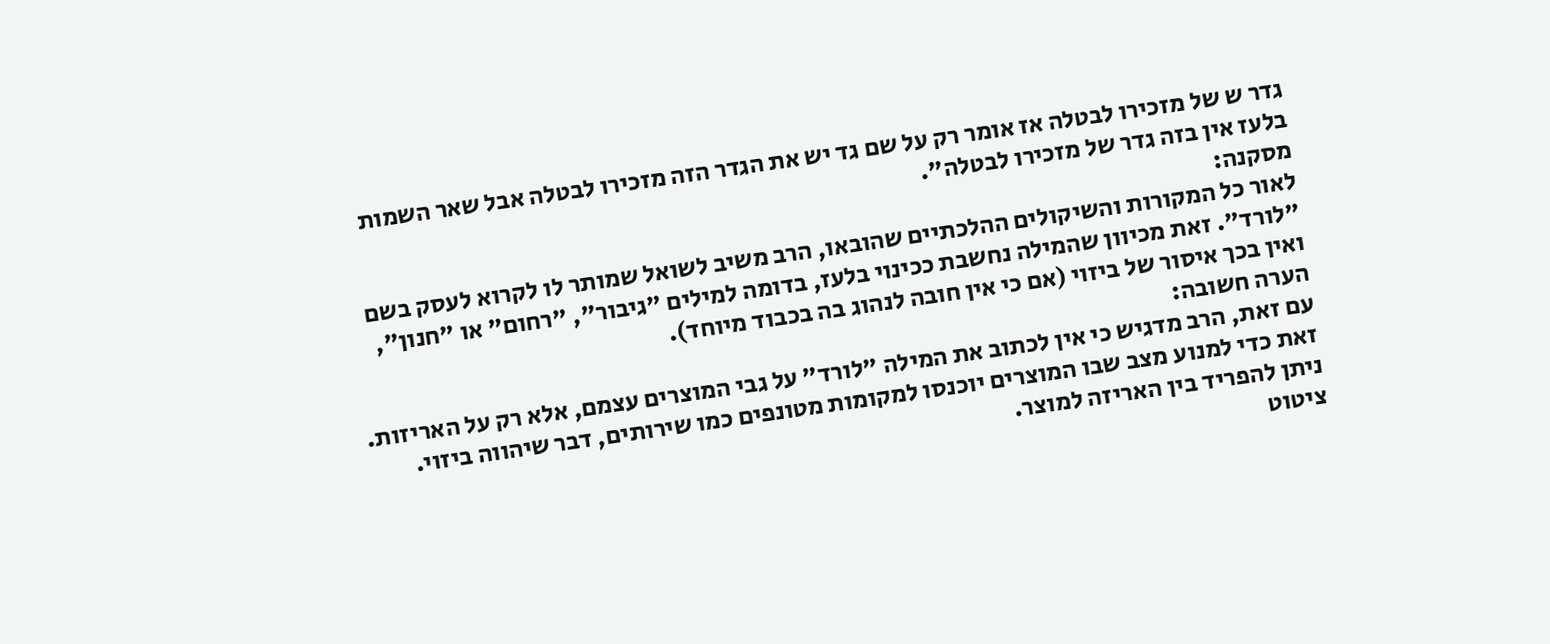גדר ש של מזכירו לבטלה אז אומר רק על שם גד יש את הגדר הזה מזכירו לבטלה אבל שאר השמות בלעז אין בזה גדר של מזכירו לבטלה".
מסקנה:
לאור כל המקורות והשיקולים ההלכתיים שהובאו, הרב משיב לשואל שמותר לו לקרוא לעסק בשם "לורד". זאת מכיוון שהמילה נחשבת ככינוי בלעז, בדומה למילים "גיבור", "רחום" או "חנון", ואין בכך איסור של ביזוי (אם כי אין חובה לנהוג בה בכבוד מיוחד).
הערה חשובה:
עם זאת, הרב מדגיש כי אין לכתוב את המילה "לורד" על גבי המוצרים עצמם, אלא רק על האריזות. זאת כדי למנוע מצב שבו המוצרים יוכנסו למקומות מטונפים כמו שירותים, דבר שיהווה ביזוי. ניתן להפריד בין האריזה למוצר.
ציטוט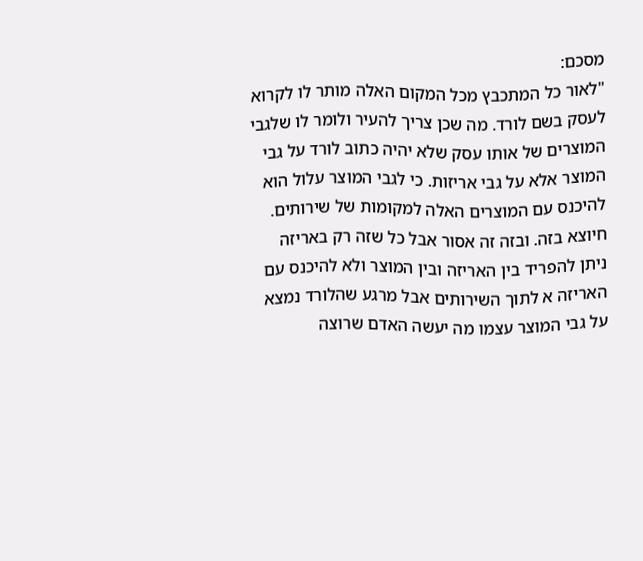מסכם:
"לאור כל המתכבץ מכל המקום האלה מותר לו לקרוא לעסק בשם לורד. מה שכן צריך להעיר ולומר לו שלגבי המוצרים של אותו עסק שלא יהיה כתוב לורד על גבי המוצר אלא על גבי אריזות. כי לגבי המוצר עלול הוא להיכנס עם המוצרים האלה למקומות של שירותים. חיוצא בזה. ובזה זה אסור אבל כל שזה רק באריזה ניתן להפריד בין האריזה ובין המוצר ולא להיכנס עם האריזה א לתוך השירותים אבל מרגע שהלורד נמצא על גבי המוצר עצמו מה יעשה האדם שרוצה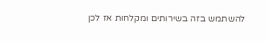להשתמש בזה בשירותים ומקלחות אז לכן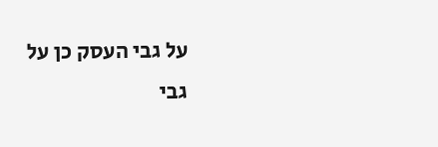על גבי העסק כן על גבי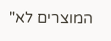המוצרים לא"